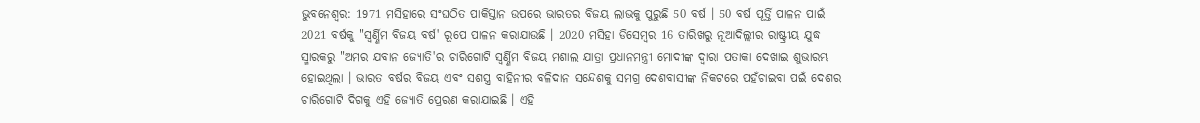ଭୁବନେଶ୍ବର: 1971 ମସିହାରେ ସଂଘଠିତ ପାକିସ୍ତାନ ଉପରେ ଭାରତର ବିଜୟ ଲାଭକୁ ପୁରୁଛି 50 ବର୍ଷ । 50 ବର୍ଷ ପୂର୍ତ୍ତି ପାଳନ ପାଇଁ 2021 ବର୍ଷକୁ "ସ୍ୱର୍ଣ୍ଣିମ ବିଜୟ ବର୍ଷ' ରୂପେ ପାଳନ କରାଯାଉଛି । 2020 ମସିହା ଡିସେମ୍ବର 16 ତାରିଖରୁ ନୂଆଦିଲ୍ଲୀର ରାଷ୍ଟ୍ରୀୟ ଯୁଦ୍ଧ ସ୍ମାରକରୁ "ଅମର ଯବାନ ଜ୍ୟୋତି'ର ଚାରିଗୋଟି ସ୍ୱର୍ଣ୍ଣିମ ବିଜୟ ମଶାଲ ଯାତ୍ରା ପ୍ରଧାନମନ୍ତ୍ରୀ ମୋଦୀଙ୍କ ଦ୍ୱାରା ପତାକା ଦେଖାଇ ଶୁଭାରମ୍ଭ ହୋଇଥିଲା । ଭାରତ ବର୍ଷର ବିଜୟ ଏବଂ ସଶସ୍ତ୍ର ବାହିନୀର ବଳିଦାନ ସନ୍ଦେଶକୁ ସମଗ୍ର ଦେଶବାସୀଙ୍କ ନିକଟରେ ପହଁଚାଇବା ପଇଁ ଦେଶର ଚାରିଗୋଟି ଦିଗକୁ ଏହି ଜ୍ୟୋତି ପ୍ରେରଣ କରାଯାଇଛି । ଏହି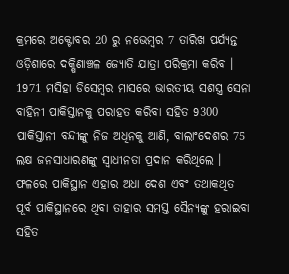କ୍ରମରେ ଅକ୍ଟୋବର 20 ରୁ ନଭେମ୍ବର 7 ତାରିଖ ପର୍ଯ୍ୟନ୍ତ ଓଡ଼ିଶାରେ ଦକ୍ଷିଣାଞ୍ଚଳ ଜ୍ୟୋତି ଯାତ୍ରା ପରିକ୍ରମା କରିବ ।
1971 ମସିହା ଡିସେମ୍ବର ମାସରେ ଭାରତୀୟ ସଶସ୍ତ୍ର ସେନା ବାହିନୀ ପାକିସ୍ତାନକୁ ପରାହତ କରିବା ସହିତ 9300 ପାକିସ୍ତାନୀ ବନ୍ଦୀଙ୍କୁ ନିଜ ଅଧିନକୁ ଆଣି, ବାଲାଂଦେଶର 75 ଲକ୍ଷ ଜନସାଧାରଣଙ୍କୁ ସ୍ୱାଧୀନତା ପ୍ରଦାନ କରିଥିଲେ । ଫଳରେ ପାକିସ୍ଥାନ ଏହାର ଅଧା ଦେଶ ଏବଂ ତଥାକଥିତ ପୂର୍ବ ପାକିସ୍ଥାନରେ ଥିବା ତାହାର ସମସ୍ତ ସୈନ୍ୟଙ୍କୁ ହରାଇବା ସହିତ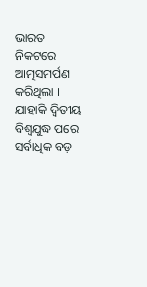ଭାରତ ନିକଟରେ ଆତ୍ମସମର୍ପଣ କରିଥିଲା । ଯାହାକି ଦ୍ୱିତୀୟ ବିଶ୍ୱଯୁଦ୍ଧ ପରେ ସର୍ବାଧିକ ବଡ଼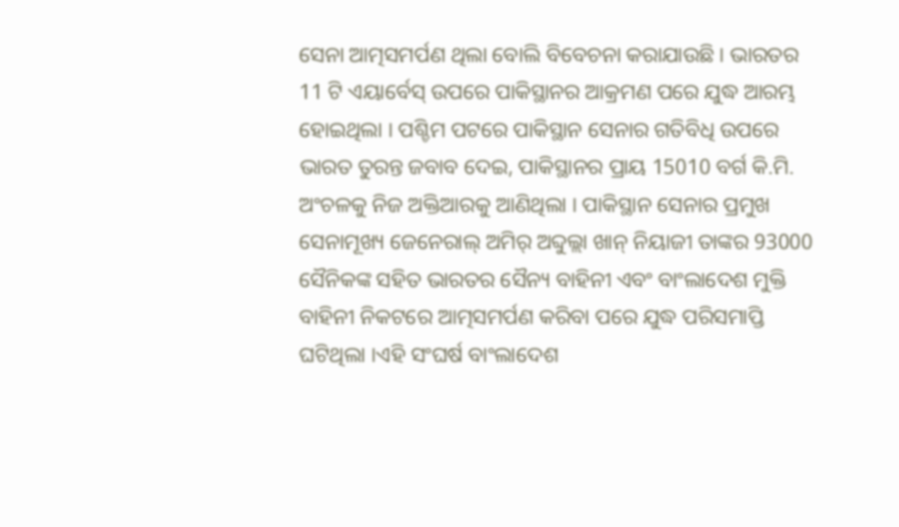ସେନା ଆତ୍ମସମର୍ପଣ ଥିଲା ବୋଲି ବିବେଚନା କରାଯାଉଛି । ଭାରତର 11 ଟି ଏୟାର୍ବେସ୍ ଉପରେ ପାକିସ୍ଥାନର ଆକ୍ରମଣ ପରେ ଯୁଦ୍ଧ ଆରମ୍ଭ ହୋଇଥିଲା । ପଶ୍ଚିମ ପଟରେ ପାକିସ୍ଥାନ ସେନାର ଗତିବିଧି ଉପରେ ଭାରତ ତୁରନ୍ତ ଜବାବ ଦେଇ, ପାକିସ୍ଥାନର ପ୍ରାୟ 15010 ବର୍ଗ କି.ମି. ଅଂଚଳକୁ ନିଜ ଅକ୍ତିଆରକୁ ଆଣିଥିଲା । ପାକିସ୍ଥାନ ସେନାର ପ୍ରମୁଖ ସେନାମୂଖ୍ୟ ଜେନେରାଲ୍ ଅମିର୍ ଅବ୍ଦୁଲ୍ଲା ଖାନ୍ ନିୟାଜୀ ତାଙ୍କର 93000 ସୈନିକଙ୍କ ସହିତ ଭାରତର ସୈନ୍ୟ ବାହିନୀ ଏବଂ ବାଂଲାଦେଶ ମୁକ୍ତି ବାହିନୀ ନିକଟରେ ଆତ୍ମସମର୍ପଣ କରିବା ପରେ ଯୁଦ୍ଧ ପରିସମାପ୍ତି ଘଟିଥିଲା ।ଏହି ସଂଘର୍ଷ ବାଂଲାଦେଶ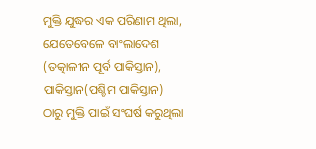ମୁକ୍ତି ଯୁଦ୍ଧର ଏକ ପରିଣାମ ଥିଲା, ଯେତେବେଳେ ବାଂଲାଦେଶ (ତତ୍କାଳୀନ ପୂର୍ବ ପାକିସ୍ତାନ), ପାକିସ୍ତାନ(ପଶ୍ଚିମ ପାକିସ୍ତାନ) ଠାରୁ ମୁକ୍ତି ପାଇଁ ସଂଘର୍ଷ କରୁଥିଲା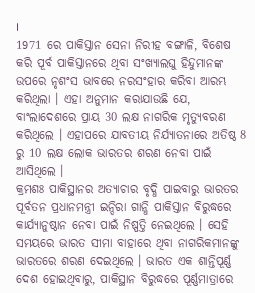।
1971 ରେ ପାକିସ୍ତାନ ସେନା ନିରୀହ ବଙ୍ଗାଳି, ବିଶେଷ କରି ପୂର୍ବ ପାକିସ୍ତାନରେ ଥିବା ସଂଖ୍ୟାଲଘୁ ହିନ୍ଦୁମାନଙ୍କ ଉପରେ ନୃଶଂସ ଭାବରେ ନରସଂହାର କରିବା ଆରମ୍ଭ କରିଥିଲା । ଏହା ଅନୁମାନ କରାଯାଉଛି ଯେ, ବାଂଲାଦେଶରେ ପ୍ରାୟ 30 ଲକ୍ଷ ନାଗରିକ ମୃତ୍ୟୁବରଣ କରିଥିଲେ । ଏହାପରେ ଯାବତୀୟ ନିର୍ଯ୍ୟାତନାରେ ଅତିଷ୍ଠ 8 ରୁ 10 ଲକ୍ଷ ଲୋକ ଭାରତର ଶରଣ ନେବା ପାଇଁ ଆସିଥିଲେ ।
କ୍ରମଶଃ ପାକିସ୍ଥାନର ଅତ୍ୟାଚାର ବୃଦ୍ଧି ପାଇବାରୁ ଭାରତର ପୂର୍ବତନ ପ୍ରଧାନମନ୍ତ୍ରୀ ଇନ୍ଦିରା ଗାନ୍ଧି ପାକିସ୍ତାନ ବିରୁଦ୍ଧରେ କାର୍ଯ୍ୟାନୁଷ୍ଠାନ ନେବା ପାଇଁ ନିଷ୍ପତ୍ତି ନେଇଥିଲେ । ସେହି ସମୟରେ ଭାରତ ସୀମା ବାହାରେ ଥିବା ନାଗରିକମାନଙ୍କୁ ଭାରତରେ ଶରଣ ଦେଇଥିଲେ । ଭାରତ ଏକ ଶାନ୍ତିପୂର୍ଣ୍ଣ ଦେଶ ହୋଇଥିବାରୁ, ପାକିସ୍ଥାନ ବିରୁଦ୍ଧରେ ପୂର୍ଣ୍ଣମାତ୍ରାରେ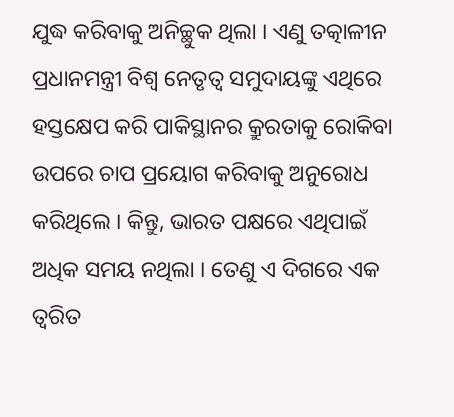ଯୁଦ୍ଧ କରିବାକୁ ଅନିଚ୍ଛୁକ ଥିଲା । ଏଣୁ ତତ୍କାଳୀନ ପ୍ରଧାନମନ୍ତ୍ରୀ ବିଶ୍ୱ ନେତୃତ୍ୱ ସମୁଦାୟଙ୍କୁ ଏଥିରେ ହସ୍ତକ୍ଷେପ କରି ପାକିସ୍ଥାନର କ୍ରୁରତାକୁ ରୋକିବା ଉପରେ ଚାପ ପ୍ରୟୋଗ କରିବାକୁ ଅନୁରୋଧ କରିଥିଲେ । କିନ୍ତୁ, ଭାରତ ପକ୍ଷରେ ଏଥିପାଇଁ ଅଧିକ ସମୟ ନଥିଲା । ତେଣୁ ଏ ଦିଗରେ ଏକ ତ୍ୱରିତ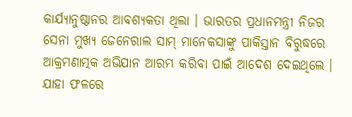କାର୍ଯ୍ୟାନୁଷ୍ଠାନର ଆବଶ୍ୟକତା ଥିଲା । ଭାରତର ପ୍ରଧାନମନ୍ତ୍ରୀ ନିଜର ସେନା ମୁଖ୍ୟ ଜେନେରାଲ ସାମ୍ ମାନେକସାଙ୍କୁ ପାକିସ୍ତାନ ବିରୁଦ୍ଧରେ ଆକ୍ରମଣାତ୍ମକ ଅଭିଯାନ ଆରମ୍ଭ କରିବା ପାଇଁ ଆଦେଶ ଦେଇଥିଲେ । ଯାହା ଫଳରେ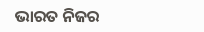ଭାରତ ନିଜର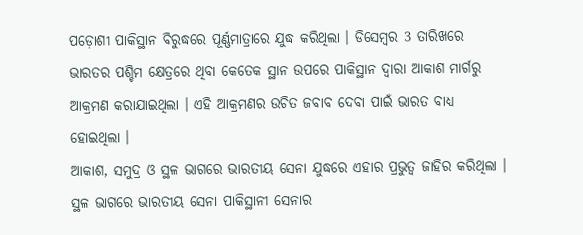ପଡ଼ୋଶୀ ପାକିସ୍ଥାନ ବିରୁଦ୍ଧରେ ପୂର୍ଣ୍ଣମାତ୍ରାରେ ଯୁଦ୍ଧ କରିଥିଲା । ଡିସେମ୍ବର 3 ତାରିଖରେ ଭାରତର ପଶ୍ଚିମ କ୍ଷେତ୍ରରେ ଥିବା କେତେକ ସ୍ଥାନ ଉପରେ ପାକିସ୍ଥାନ ଦ୍ୱାରା ଆକାଶ ମାର୍ଗରୁ ଆକ୍ରମଣ କରାଯାଇଥିଲା । ଏହି ଆକ୍ରମଣର ଉଚିତ ଜବାବ ଦେବା ପାଇଁ ଭାରତ ବାଧ୍ୟ ହୋଇଥିଲା ।
ଆକାଶ, ସମୁଦ୍ର ଓ ସ୍ଥଳ ଭାଗରେ ଭାରତୀୟ ସେନା ଯୁଦ୍ଧରେ ଏହାର ପ୍ରଭୁତ୍ବ ଜାହିର କରିଥିଲା । ସ୍ଥଳ ଭାଗରେ ଭାରତୀୟ ସେନା ପାକିସ୍ଥାନୀ ସେନାର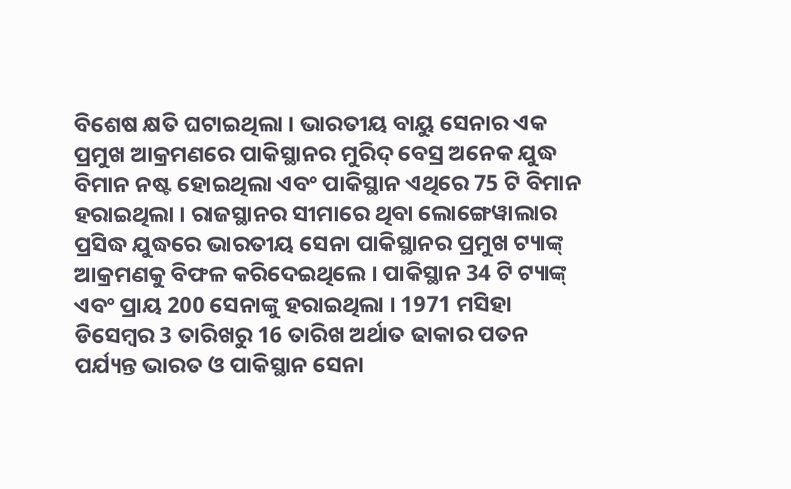ବିଶେଷ କ୍ଷତି ଘଟାଇଥିଲା । ଭାରତୀୟ ବାୟୁ ସେନାର ଏକ ପ୍ରମୁଖ ଆକ୍ରମଣରେ ପାକିସ୍ଥାନର ମୁରିଦ୍ ବେସ୍ର ଅନେକ ଯୁଦ୍ଧ ବିମାନ ନଷ୍ଟ ହୋଇଥିଲା ଏବଂ ପାକିସ୍ଥାନ ଏଥିରେ 75 ଟି ବିମାନ ହରାଇଥିଲା । ରାଜସ୍ଥାନର ସୀମାରେ ଥିବା ଲୋଙ୍ଗେୱାଲାର ପ୍ରସିଦ୍ଧ ଯୁଦ୍ଧରେ ଭାରତୀୟ ସେନା ପାକିସ୍ଥାନର ପ୍ରମୁଖ ଟ୍ୟାଙ୍କ୍ ଆକ୍ରମଣକୁ ବିଫଳ କରିଦେଇଥିଲେ । ପାକିସ୍ଥାନ 34 ଟି ଟ୍ୟାଙ୍କ୍ ଏବଂ ପ୍ରାୟ 200 ସେନାଙ୍କୁ ହରାଇଥିଲା । 1971 ମସିହା ଡିସେମ୍ବର 3 ତାରିଖରୁ 16 ତାରିଖ ଅର୍ଥାତ ଢାକାର ପତନ ପର୍ଯ୍ୟନ୍ତ ଭାରତ ଓ ପାକିସ୍ଥାନ ସେନା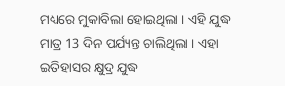ମଧ୍ୟରେ ମୁକାବିଲା ହୋଇଥିଲା । ଏହି ଯୁଦ୍ଧ ମାତ୍ର 13 ଦିନ ପର୍ଯ୍ୟନ୍ତ ଚାଲିଥିଲା । ଏହା ଇତିହାସର କ୍ଷୁଦ୍ର ଯୁଦ୍ଧ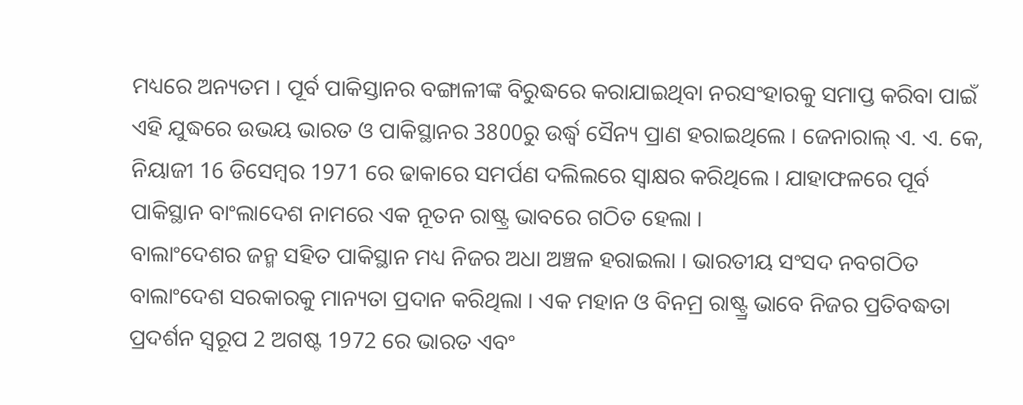ମଧ୍ୟରେ ଅନ୍ୟତମ । ପୂର୍ବ ପାକିସ୍ତାନର ବଙ୍ଗାଳୀଙ୍କ ବିରୁଦ୍ଧରେ କରାଯାଇଥିବା ନରସଂହାରକୁ ସମାପ୍ତ କରିବା ପାଇଁ ଏହି ଯୁଦ୍ଧରେ ଉଭୟ ଭାରତ ଓ ପାକିସ୍ଥାନର 3800ରୁ ଉର୍ଦ୍ଧ୍ୱ ସୈନ୍ୟ ପ୍ରାଣ ହରାଇଥିଲେ । ଜେନାରାଲ୍ ଏ. ଏ. କେ, ନିୟାଜୀ 16 ଡିସେମ୍ବର 1971 ରେ ଢାକାରେ ସମର୍ପଣ ଦଲିଲରେ ସ୍ୱାକ୍ଷର କରିଥିଲେ । ଯାହାଫଳରେ ପୂର୍ବ ପାକିସ୍ଥାନ ବାଂଲାଦେଶ ନାମରେ ଏକ ନୂତନ ରାଷ୍ଟ୍ର ଭାବରେ ଗଠିତ ହେଲା ।
ବାଲାଂଦେଶର ଜନ୍ମ ସହିତ ପାକିସ୍ଥାନ ମଧ୍ୟ ନିଜର ଅଧା ଅଞ୍ଚଳ ହରାଇଲା । ଭାରତୀୟ ସଂସଦ ନବଗଠିତ ବାଲାଂଦେଶ ସରକାରକୁ ମାନ୍ୟତା ପ୍ରଦାନ କରିଥିଲା । ଏକ ମହାନ ଓ ବିନମ୍ର ରାଷ୍ଟ୍ର୍ର ଭାବେ ନିଜର ପ୍ରତିବଦ୍ଧତା ପ୍ରଦର୍ଶନ ସ୍ୱରୂପ 2 ଅଗଷ୍ଟ 1972 ରେ ଭାରତ ଏବଂ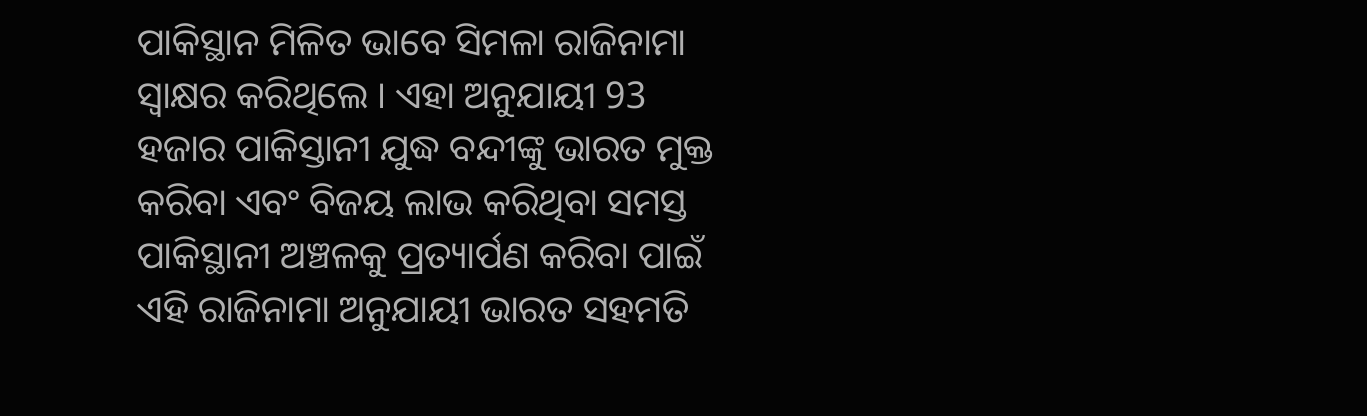ପାକିସ୍ଥାନ ମିଳିତ ଭାବେ ସିମଳା ରାଜିନାମା ସ୍ୱାକ୍ଷର କରିଥିଲେ । ଏହା ଅନୁଯାୟୀ 93 ହଜାର ପାକିସ୍ତାନୀ ଯୁଦ୍ଧ ବନ୍ଦୀଙ୍କୁ ଭାରତ ମୁକ୍ତ କରିବା ଏବଂ ବିଜୟ ଲାଭ କରିଥିବା ସମସ୍ତ ପାକିସ୍ଥାନୀ ଅଞ୍ଚଳକୁ ପ୍ରତ୍ୟାର୍ପଣ କରିବା ପାଇଁ ଏହି ରାଜିନାମା ଅନୁଯାୟୀ ଭାରତ ସହମତି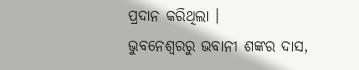ପ୍ରଦାନ କରିଥିଲା ।
ଭୁବନେଶ୍ବରରୁ ଭବାନୀ ଶଙ୍କର ଦାସ,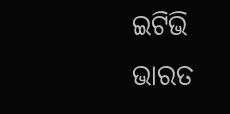ଇଟିଭି ଭାରତ